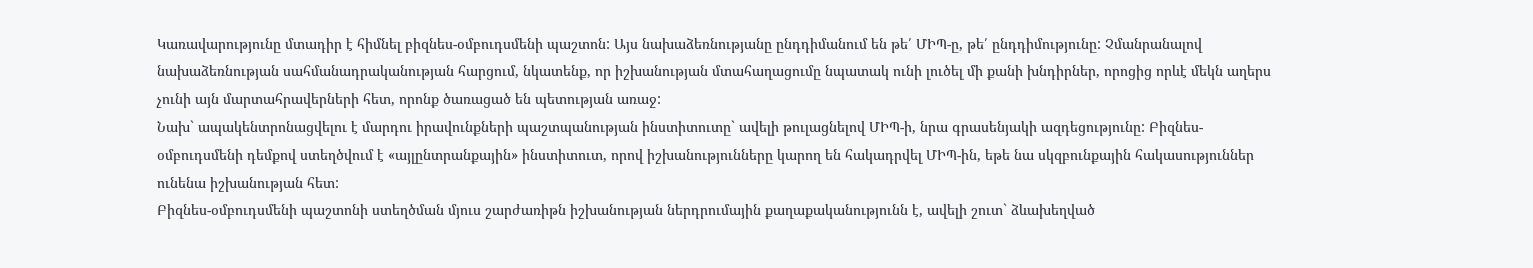Կառավարությունը մտադիր է հիմնել բիզնես-օմբուդսմենի պաշտոն: Այս նախաձեռնությանը ընդդիմանում են թե՛ ՄԻՊ-ը, թե՛ ընդդիմությունը: Չմանրանալով նախաձեռնության սահմանադրականության հարցում, նկատենք, որ իշխանության մտահաղացումը նպատակ ունի լուծել մի քանի խնդիրներ, որոցից որևէ մեկն աղերս չունի այն մարտահրավերների հետ, որոնք ծառացած են պետության առաջ:
Նախ` ապակենտրոնացվելու է մարդու իրավունքների պաշտպանության ինստիտուտը` ավելի թուլացնելով ՄԻՊ-ի, նրա գրասենյակի ազդեցությունը: Բիզնես-օմբուդսմենի դեմքով ստեղծվում է «այլընտրանքային» ինստիտուտ, որով իշխանությունները կարող են հակադրվել ՄԻՊ-ին, եթե նա սկզբունքային հակասություններ ունենա իշխանության հետ:
Բիզնես-օմբուդսմենի պաշտոնի ստեղծման մյուս շարժառիթն իշխանության ներդրումային քաղաքականությունն է, ավելի շուտ` ձևախեղված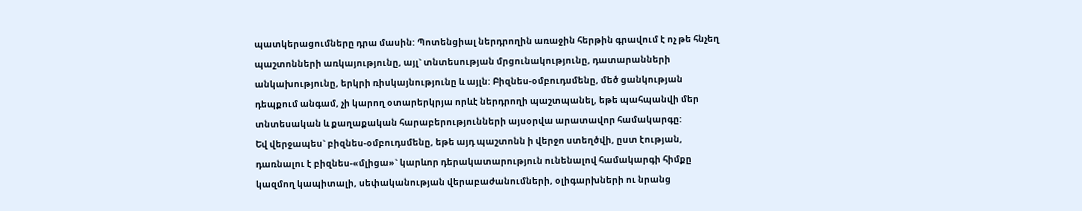պատկերացումները դրա մասին: Պոտենցիալ ներդրողին առաջին հերթին գրավում է ոչ թե հնչեղ պաշտոնների առկայությունը, այլ` տնտեսության մրցունակությունը, դատարանների անկախությունը, երկրի ռիսկայնությունը և այլն: Բիզնես-օմբուդսմենը, մեծ ցանկության դեպքում անգամ, չի կարող օտարերկրյա որևէ ներդրողի պաշտպանել, եթե պահպանվի մեր տնտեսական և քաղաքական հարաբերությունների այսօրվա արատավոր համակարգը:
Եվ վերջապես` բիզնես-օմբուդսմենը, եթե այդ պաշտոնն ի վերջո ստեղծվի, ըստ էության, դառնալու է բիզնես-«մլիցա»` կարևոր դերակատարություն ունենալով համակարգի հիմքը կազմող կապիտալի, սեփականության վերաբաժանումների, օլիգարխների ու նրանց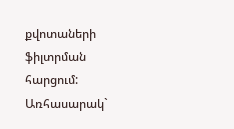քվոտաների ֆիլտրման հարցում:
Առհասարակ`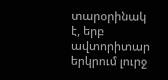տարօրինակ է, երբ ավտորիտար երկրում լուրջ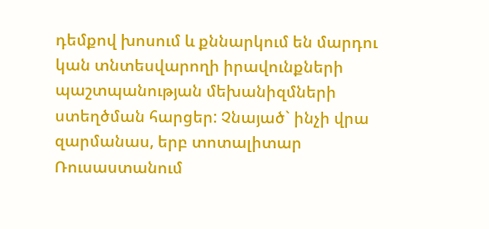դեմքով խոսում և քննարկում են մարդու կան տնտեսվարողի իրավունքների պաշտպանության մեխանիզմների ստեղծման հարցեր: Չնայած` ինչի վրա զարմանաս, երբ տոտալիտար Ռուսաստանում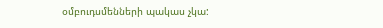օմբուդսմենների պակաս չկա: